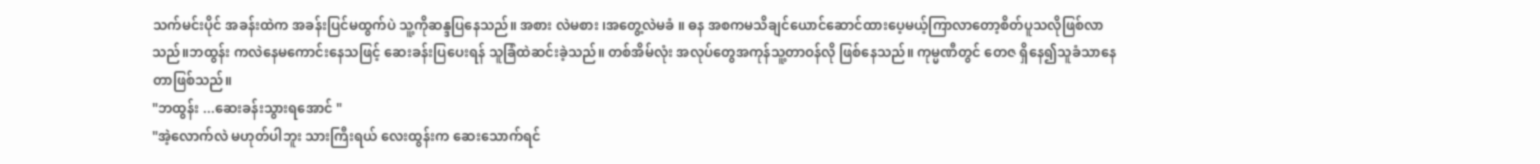သက်မင်းပိုင် အခန်းထဲက အခန်းပြင်မထွက်ပဲ သူ့ကိုဆန္ဒပြနေသည်။ အစား လဲမစား ၊အတွေ့လဲမခံ ။ ဓန အစကမသိချင်ယောင်ဆောင်ထားပေ့မယ့်ကြာလာတော့စိတ်ပူသလိုဖြစ်လာသည်။ဘထွန်း ကလဲနေမကောင်းနေသဖြင့် ဆေးခန်းပြပေးရန် သူခြံထဲဆင်းခဲ့သည်။ တစ်အိမ်လုံး အလုပ်တွေအကုန်သူ့တာဝန်လို ဖြစ်နေသည်။ ကုမ္မဏီတွင် တေဇ ရှိနေ၍သူခံသာနေတာဖြစ်သည်။
"ဘထွန်း ...ဆေးခန်းသွားရအောင် "
"အဲ့လောက်လဲ မဟုတ်ပါဘူး သားကြီးရယ် လေးထွန်းက ဆေးသောက်ရင်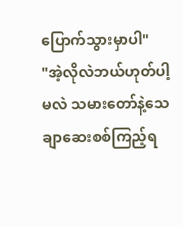ပြောက်သွားမှာပါ"
"အဲ့လိုလဲဘယ်ဟုတ်ပါ့မလဲ သမားတော်နဲ့သေချာဆေးစစ်ကြည့်ရ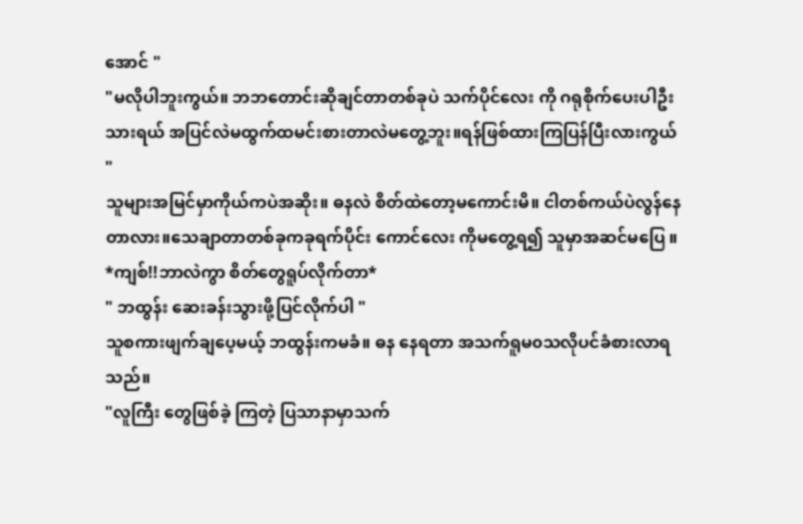အောင် "
"မလိုပါဘူးကွယ်။ ဘဘတောင်းဆိုချင်တာတစ်ခုပဲ သက်ပိုင်လေး ကို ဂရုစိုက်ပေးပါဦး သားရယ် အပြင်လဲမထွက်ထမင်းစားတာလဲမတွေ့ဘူး။ရန်ဖြစ်ထားကြပြန်ပြီးလားကွယ် "
သူများအမြင်မှာကိုယ်ကပဲအဆိုး။ ဓနလဲ စိတ်ထဲတော့မကောင်းမိ။ ငါတစ်ကယ်ပဲလွန်နေတာလား။သေချာတာတစ်ခုကခုရက်ပိုင်း ကောင်လေး ကိုမတွေ့ရ၍ သူမှာအဆင်မပြေ ။
*ကျစ်!!ဘာလဲကွာ စိတ်တွေရူပ်လိုက်တာ*
" ဘထွန်း ဆေးခန်းသွားဖို့ပြင်လိုက်ပါ "
သူစကားဖျက်ချပေ့မယ့် ဘထွန်းကမခံ။ ဓန နေရတာ အသက်ရူမ၀သလိုပင်ခံစားလာရသည်။
"လူကြီး တွေဖြစ်ခဲ့ ကြတဲ့ ပြသာနာမှာသက်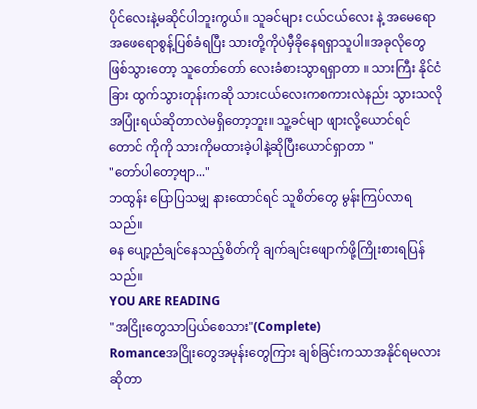ပိုင်လေးနဲ့မဆိုင်ပါဘူးကွယ်။ သူခင်များ ငယ်ငယ်လေး နဲ့ အမေရောအဖေရောစွန့်ပြစ်ခံရပြီး သားတို့ကိုပဲမှီခိုနေရရှာသူပါ။အခုလိုတွေ ဖြစ်သွားတော့ သူတော်တော် လေးခံစားသွာရရှာတာ ။ သားကြီး နိုင်ငံခြား ထွက်သွားတုန်းကဆို သားငယ်လေးကစကားလဲနည်း သွားသလိုအပြုံးရယ်ဆိုတာလဲမရှိတော့ဘူး။ သူ့ခင်မျာ ဖျားလို့ယောင်ရင်တောင် ကိုကို သားကိုမထားခဲ့ပါနဲ့ဆိုပြီးယောင်ရှာတာ "
"တော်ပါတော့ဗျာ..."
ဘထွန်း ပြောပြသမျှ နားထောင်ရင် သူစိတ်တွေ မွန်းကြပ်လာရသည်။
ဓန ပျော့ညံချင်နေသည့်စိတ်ကို ချက်ချင်းဖျောက်ဖို့ကြိုးစားရပြန်သည်။
YOU ARE READING
"အငြိုးတွေသာပြယ်စေသား"(Complete)
Romanceအငြိုးတွေအမုန်းတွေကြား ချစ်ခြင်းကသာအနိုင်ရမလားဆိုတာ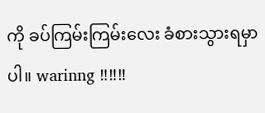ကို ခပ်ကြမ်းကြမ်းလေး ခံစားသွားရမှာပါ။ warinng ‼‼‼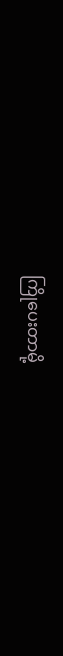ကြိုပေးတာမို့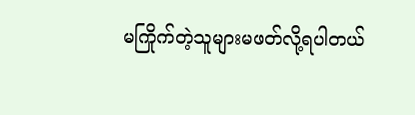မကြိုက်တဲ့သူများမဖတ်လို့ရပါတယ်